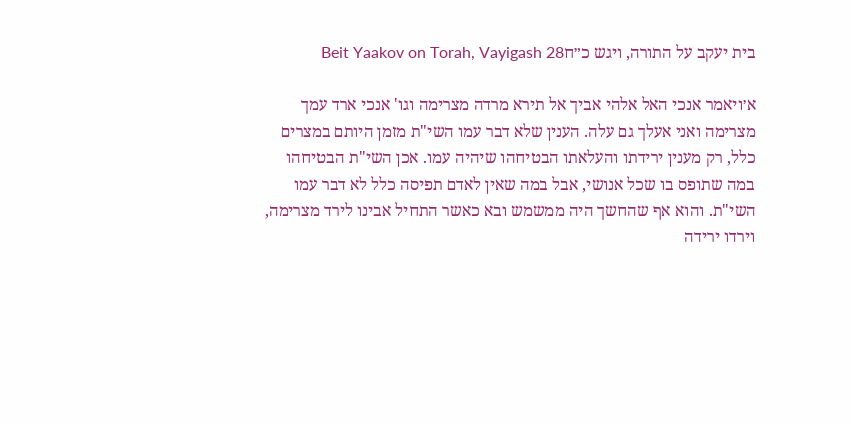בית יעקב על התורה, ויגש כ״חBeit Yaakov on Torah, Vayigash 28

א׳ויאמר אנכי האל אלהי אביך אל תירא מרדה מצרימה וגו' אנכי ארד עמך מצרימה ואני אעלך גם עלה. הענין שלא דבר עמו השי"ת מזמן היותם במצרים כלל, רק מענין ירידתו והעלאתו הבטיחהו שיהיה עמו. אכן השי"ת הבטיחהו במה שתופס בו שכל אנושי, אבל במה שאין לאדם תפיסה כלל לא דבר עמו השי"ת. והוא אף שהחשך היה ממשמש ובא כאשר התחיל אבינו לירד מצרימה, וירדו ירידה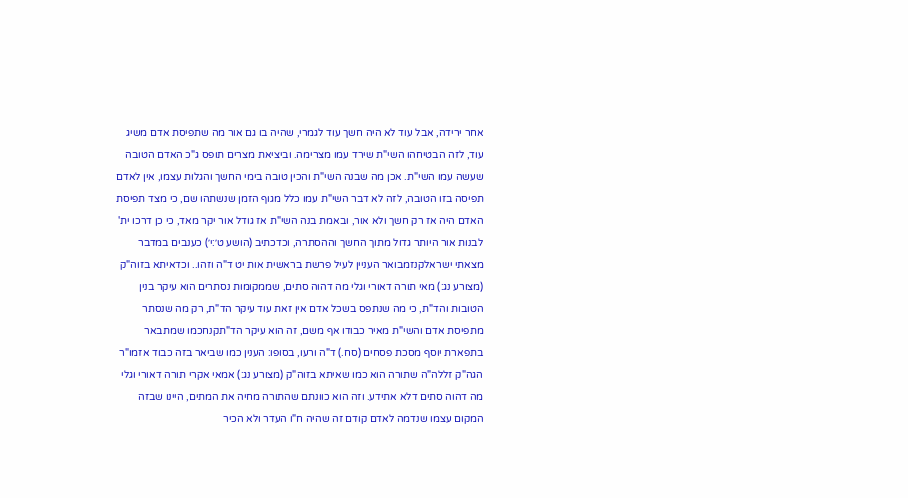אחר ירידה, אבל עוד לא היה חשך עוד לגמרי, שהיה בו גם אור מה שתפיסת אדם משיג עוד, לזה הבטיחהו השי"ת שירד עמו מצרימה. וביציאת מצרים תופס ג"כ האדם הטובה שעשה עמו השי"ת. אכן מה שבנה השי"ת והכין טובה בימי החשך והגלות עצמו, אין לאדם תפיסה בזו הטובה, לזה לא דבר השי"ת עמו כלל מגוף הזמן שנשתהו שם, כי מצד תפיסת האדם היה אז רק חשך ולא אור, ובאמת בנה השי"ת אז גודל אור יקר מאד, כי כן דרכו ית' לבנות אור היותר גדול מתוך החשך וההסתרה, וכדכתיב (הושע ט׳:י׳) כענבים במדבר מצאתי ישראלקנזמבואר העניין לעיל פרשת בראשית אות יט ד"ה וזהו.. וכדאיתא בזוה"ק (מצורע נג:) מאי תורה דאורי וגלי מה דהוה סתים, שממקומות נסתרים הוא עיקר בנין הטובות והד"ת, כי מה שנתפס בשכל אדם אין זאת עוד עיקר הד"ת, רק מה שנסתר מתפיסת אדם והשי"ת מאיר כבודו אף משם, זה הוא עיקר הד"תקנחכמו שמתבאר בתפארת יוסף מסכת פסחים (סח.) ד"ה ורעו, בסופו: הענין כמו שביאר בזה כבוד אזמו"ר הגה"ק זללה"ה שתורה הוא כמו שאיתא בזוה"ק (מצורע נג:) אמאי אקרי תורה דאורי וגלי מה דהוה סתים דלא אתידע. וזה הוא כוונתם שהתורה מחיה את המתים, היינו שבזה המקום עצמו שנדמה לאדם קודם זה שהיה ח"ו העדר ולא הכיר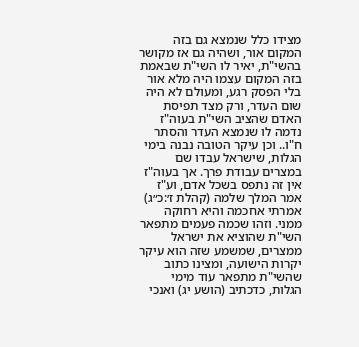מצידו כלל שנמצא גם בזה המקום אור, ושהיה גם אז מקושר בהשי"ת, יאיר לו השי"ת שבאמת בזה המקום עצמו היה מלא אור בלי הפסק רגע, ומעולם לא היה שום העדר, ורק מצד תפיסת האדם שהציב השי"ת בעוה"ז נדמה לו שנמצא העדר והסתר ח"ו.. וכן עיקר הטובה נבנה בימי הגלות, שישראל עבדו שם במצרים עבודת פרך. אך בעוה"ז אין זה נתפס בשכל אדם, וע"ז אמר המלך שלמה (קהלת ז׳:כ״ג) אמרתי אחכמה והיא רחוקה ממני. וזהו שכמה פעמים מתפאר השי"ת שהוציא את ישראל ממצרים, שמשמע שזה הוא עיקר יקרות הישועה, ומצינו כתוב שהשי"ת מתפאר עוד מימי הגלות, כדכתיב (הושע יג) ואנכי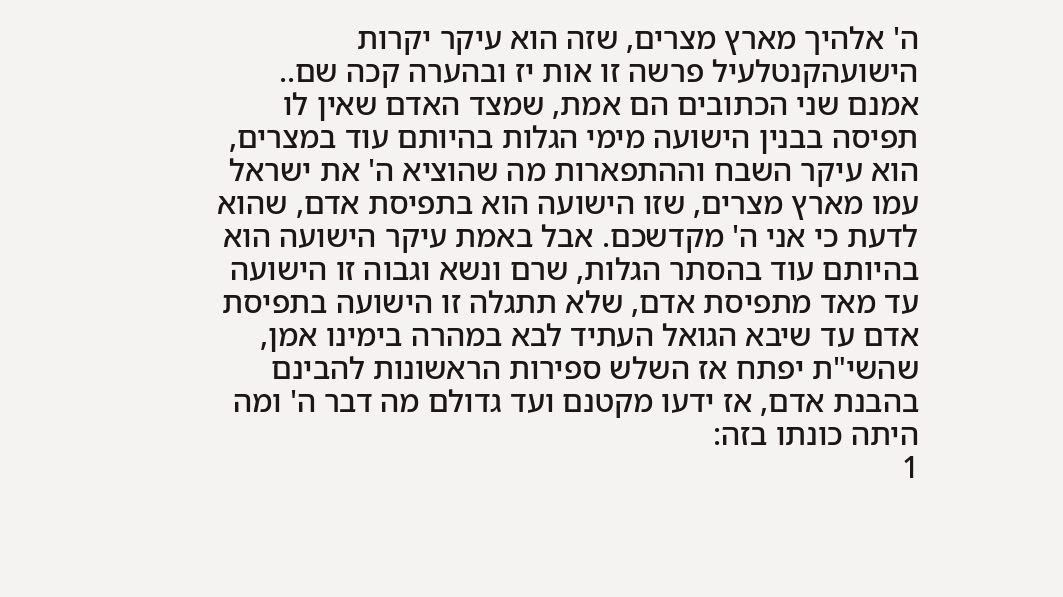ה' אלהיך מארץ מצרים, שזה הוא עיקר יקרות הישועהקנטלעיל פרשה זו אות יז ובהערה קכה שם.. אמנם שני הכתובים הם אמת, שמצד האדם שאין לו תפיסה בבנין הישועה מימי הגלות בהיותם עוד במצרים, הוא עיקר השבח וההתפארות מה שהוציא ה' את ישראל עמו מארץ מצרים, שזו הישועה הוא בתפיסת אדם, שהוא לדעת כי אני ה' מקדשכם. אבל באמת עיקר הישועה הוא בהיותם עוד בהסתר הגלות, שרם ונשא וגבוה זו הישועה עד מאד מתפיסת אדם, שלא תתגלה זו הישועה בתפיסת אדם עד שיבא הגואל העתיד לבא במהרה בימינו אמן, שהשי"ת יפתח אז השלש ספירות הראשונות להבינם בהבנת אדם, אז ידעו מקטנם ועד גדולם מה דבר ה' ומה היתה כונתו בזה:
1